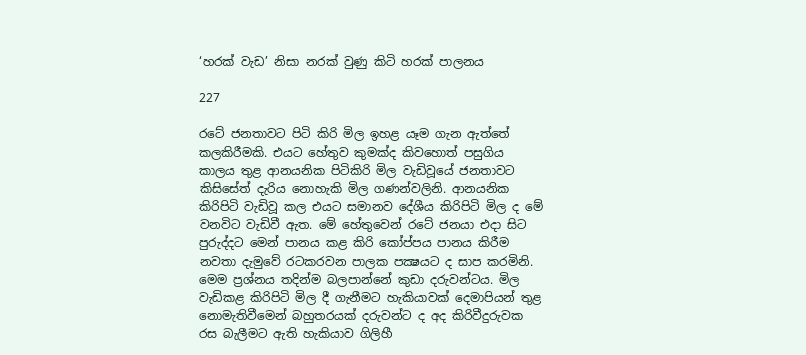‘හරක් වැඩ’ නිසා නරක් වුණු කිටි හරක් පාලනය

227

රටේ ජනතාවට පිටි කිරි මිල ඉහළ යෑම ගැන ඇත්තේ කලකිරීමකි. එයට හේතුව කුමක්ද කිවහොත් පසුගිය කාලය තුළ ආනයනික පිටිකිරි මිල වැඩිවූයේ ජනතාවට කිසිසේත් දැරිය නොහැකි මිල ගණන්වලිනි. ආනයනික කිරිපිටි වැඩිවූ කල එයට සමානව දේශීය කිරිපිටි මිල ද මේ වනවිට වැඩිවී ඇත. මේ හේතුවෙන් රටේ ජනයා එදා සිට පුරුද්දට මෙන් පානය කළ කිරි කෝප්පය පානය කිරීම නවතා දැමුවේ රටකරවන පාලක පක්‍ෂයට ද සාප කරමිනි. මෙම ප්‍රශ්නය තදින්ම බලපාන්නේ කුඩා දරුවන්ටය. මිල වැඩිකළ කිරිපිටි මිල දී ගැනීමට හැකියාවක් දෙමාපියන් තුළ නොමැතිවීමෙන් බහුතරයක් දරුවන්ට ද අද කිරිවීදුරුවක රස බැලීමට ඇති හැකියාව ගිලිහී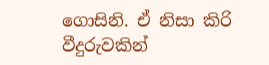ගොසිනි. ඒ නිසා කිරි වීදුරුවකින්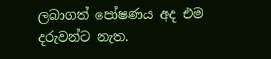ලබාගත් පෝෂණය අද එම දරුවන්ට නැත.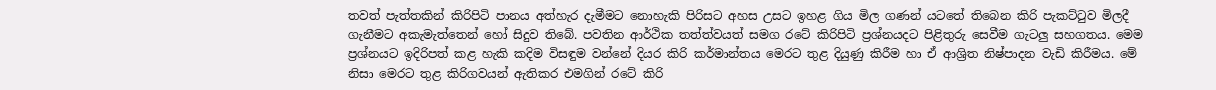තවත් පැත්තකින් කිරිපිටි පානය අත්හැර දැමීමට නොහැකි පිරිසට අහස උසට ඉහළ ගිය මිල ගණන් යටතේ තිබෙන කිරි පැකට්ටුව මිලදී ගැනීමට අකැමැත්තෙන් හෝ සිදුව තිබේ. පවතින ආර්ථික තත්ත්වයත් සමග රටේ කිරිපිටි ප්‍රශ්නයදට පිළිතුරු සෙවීම ගැටලු සහගතය. මෙම ප්‍රශ්නයට ඉදිරිපත් කළ හැකි කදිම විසඳුම වන්නේ දියර කිරි කර්මාන්තය මෙරට තුළ දියුණු කිරීම හා ඒ ආශ්‍රිත නිෂ්පාදන වැඩි කිරීමය. මේ නිසා මෙරට තුළ කිරිගවයන් ඇතිකර එමගින් රටේ කිරි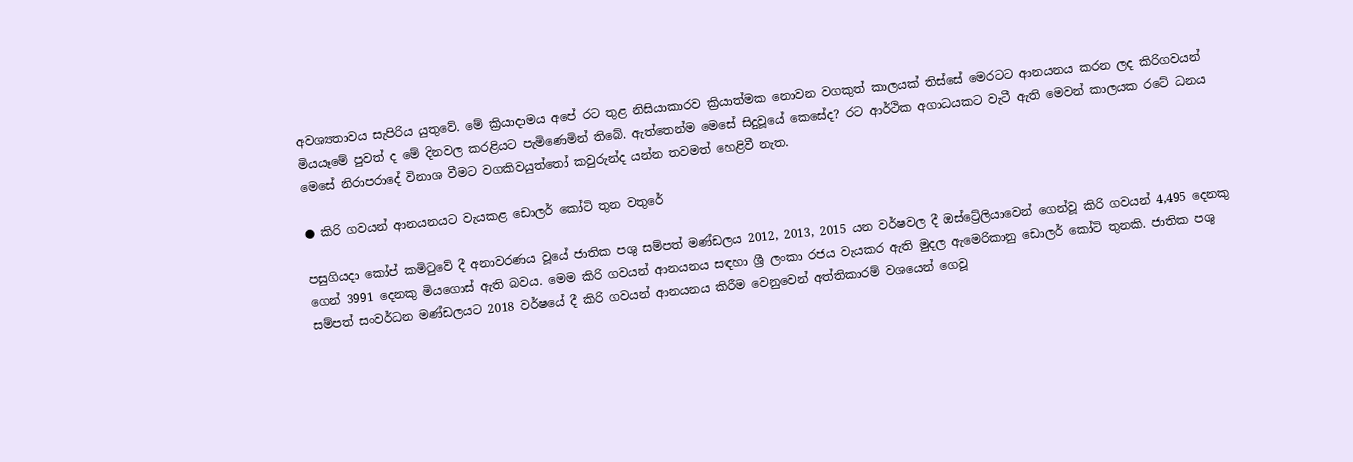අවශ්‍යතාවය සැපිරිය යුතුවේ. මේ ක්‍රියාදාමය අපේ රට තුළ නිසියාකාරව ක්‍රියාත්මක නොවන වගකුත් කාලයක් තිස්සේ මෙරටට ආනයනය කරන ලද කිරිගවයන් මියයෑමේ පුවත් ද මේ දිනවල කරළියට පැමිණෙමින් තිබේ. ඇත්තෙන්ම මෙසේ සිදුවූයේ කෙසේද? රට ආර්ථික අගාධයකට වැටී ඇති මෙවන් කාලයක රටේ ධනය මෙසේ නිරාපරාදේ විනාශ වීමට වගකිවයුත්තෝ කවුරුන්ද යන්න තවමත් හෙළිවී නැත.

● කිරි ගවයන් ආනයනයට වැයකළ ඩොලර් කෝටි තුන වතුරේ

පසුගියදා කෝප් කමිටුවේ දී අනාවරණය වූයේ ජාතික පශු සම්පත් මණ්ඩලය 2012, 2013, 2015 යන වර්ෂවල දී ඔස්ට්‍රේලියාවෙන් ගෙන්වූ කිරි ගවයන් 4,495 දෙනකු ගෙන් 3991 දෙනකු මියගොස් ඇති බවය. මෙම කිරි ගවයන් ආනයනය සඳහා ශ්‍රී ලංකා රජය වැයකර ඇති මුදල ඇමෙරිකානු ඩොලර් කෝටි තුනකි. ජාතික පශු සම්පත් සංවර්ධන මණ්ඩලයට 2018 වර්ෂයේ දී කිරි ගවයන් ආනයනය කිරීම වෙනුවෙන් අත්තිකාරම් වශයෙන් ගෙවූ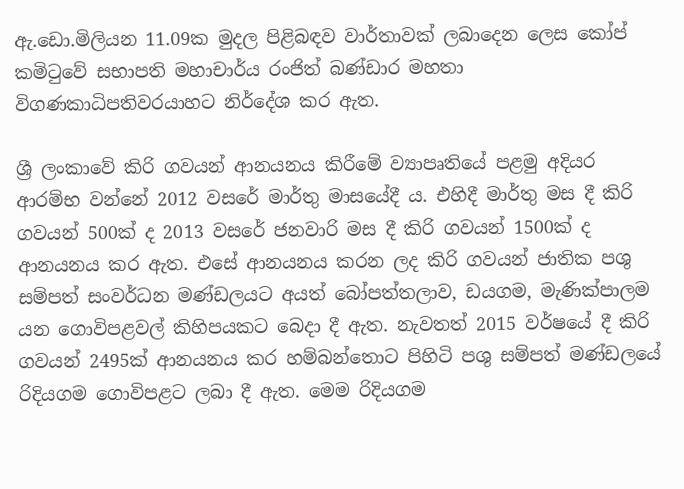ඇ.ඩො.මිලියන 11.09ක මුදල පිළිබඳව වාර්තාවක් ලබාදෙන ලෙස කෝප් කමිටුවේ සභාපති මහාචාර්ය රංජිත් බණ්ඩාර මහතා විගණකාධිපතිවරයාහට නිර්දේශ කර ඇත.

ශ්‍රී ලංකාවේ කිරි ගවයන් ආනයනය කිරීමේ ව්‍යාපෘතියේ පළමු අදියර ආරම්භ වන්නේ 2012 වසරේ මාර්තු මාසයේදී ය. එහිදී මාර්තු මස දී කිරි ගවයන් 500ක් ද 2013 වසරේ ජනවාරි මස දී කිරි ගවයන් 1500ක් ද ආනයනය කර ඇත. එසේ ආනයනය කරන ලද කිරි ගවයන් ජාතික පශු සම්පත් සංවර්ධන මණ්ඩලයට අයත් බෝපත්තලාව, ඩයගම, මැණික්පාලම යන ගොවිපළවල් කිහිපයකට බෙදා දී ඇත. නැවතත් 2015 වර්ෂයේ දී කිරි ගවයන් 2495ක් ආනයනය කර හම්බන්තොට පිහිටි පශු සම්පත් මණ්ඩලයේ රිදියගම ගොවිපළට ලබා දී ඇත. මෙම රිදියගම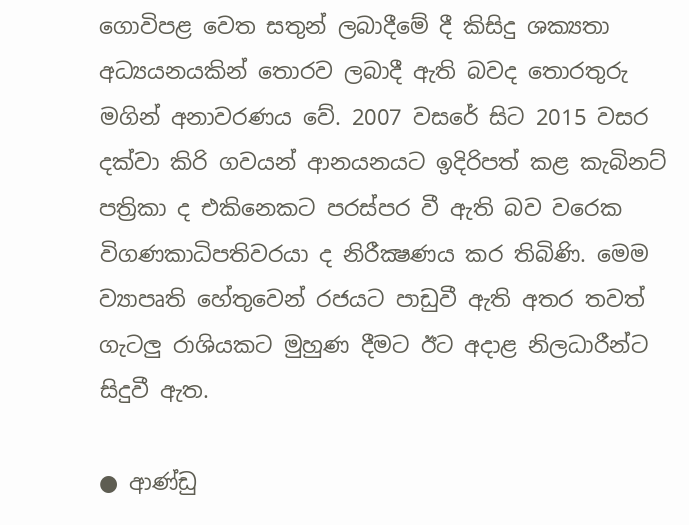ගොවිපළ වෙත සතුන් ලබාදීමේ දී කිසිදු ශක්‍යතා අධ්‍යයනයකින් තොරව ලබාදී ඇති බවද තොරතුරු මගින් අනාවරණය වේ. 2007 වසරේ සිට 2015 වසර දක්වා කිරි ගවයන් ආනයනයට ඉදිරිපත් කළ කැබිනට් පත්‍රිකා ද එකිනෙකට පරස්පර වී ඇති බව වරෙක විගණකාධිපතිවරයා ද නිරීක්‍ෂණය කර තිබිණි. මෙම ව්‍යාපෘති හේතුවෙන් රජයට පාඩුවී ඇති අතර තවත් ගැටලු රාශියකට මුහුණ දීමට ඊට අදාළ නිලධාරීන්ට සිදුවී ඇත.

● ආණ්ඩු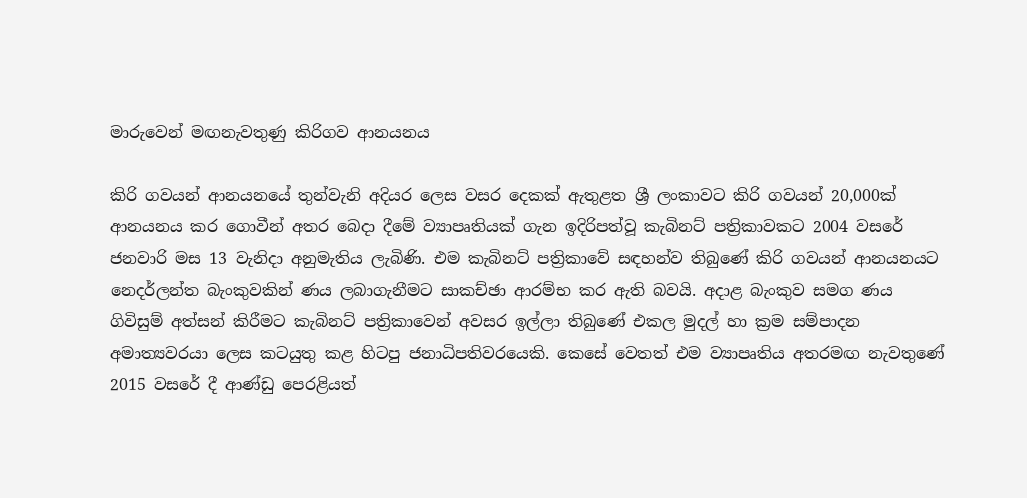මාරුවෙන් මඟනැවතුණු කිරිගව ආනයනය

කිරි ගවයන් ආනයනයේ තුන්වැනි අදියර ලෙස වසර දෙකක් ඇතුළත ශ්‍රී ලංකාවට කිරි ගවයන් 20,000ක් ආනයනය කර ගොවීන් අතර බෙදා දීමේ ව්‍යාපෘතියක් ගැන ඉදිරිපත්වූ කැබිනට් පත්‍රිකාවකට 2004 වසරේ ජනවාරි මස 13 වැනිදා අනුමැතිය ලැබිණි. එම කැබිනට් පත්‍රිකාවේ සඳහන්ව තිබුණේ කිරි ගවයන් ආනයනයට නෙදර්ලන්ත බැංකුවකින් ණය ලබාගැනීමට සාකච්ඡා ආරම්භ කර ඇති බවයි. අදාළ බැංකුව සමග ණය ගිවිසුම් අත්සන් කිරීමට කැබිනට් පත්‍රිකාවෙන් අවසර ඉල්ලා තිබුණේ එකල මුදල් හා ක්‍රම සම්පාදන අමාත්‍යවරයා ලෙස කටයුතු කළ හිටපු ජනාධිපතිවරයෙකි. කෙසේ වෙතත් එම ව්‍යාපෘතිය අතරමඟ නැවතුණේ 2015 වසරේ දී ආණ්ඩු පෙරළියත්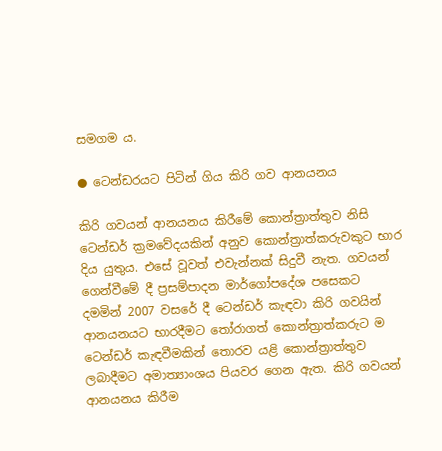සමගම ය.

● ටෙන්ඩරයට පිටින් ගිය කිරි ගව ආනයනය

කිරි ගවයන් ආනයනය කිරීමේ කොන්ත්‍රාත්තුව නිසි ටෙන්ඩර් ක්‍රමවේදයකින් අනුව කොන්ත්‍රාත්කරුවකුට භාර දිය යුතුය. එසේ වූවත් එවැන්නක් සිදුවී නැත. ගවයන් ගෙන්වීමේ දී ප්‍රසම්පාදන මාර්ගෝපදේශ පසෙකට දමමින් 2007 වසරේ දී ටෙන්ඩර් කැඳවා කිරි ගවයින් ආනයනයට භාරදීමට තෝරාගත් කොන්ත්‍රාත්කරුට ම ටෙන්ඩර් කැඳවීමකින් තොරව යළි කොන්ත්‍රාත්තුව ලබාදීමට අමාත්‍යාංශය පියවර ගෙන ඇත. කිරි ගවයන් ආනයනය කිරීම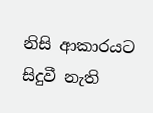නිසි ආකාරයට සිදුවී නැති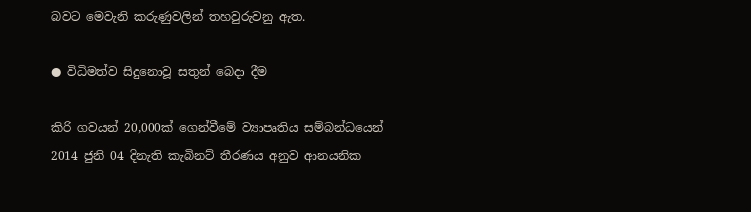බවට මෙවැනි කරුණුවලින් තහවුරුවනු ඇත.

● විධිමත්ව සිදුනොවූ සතුන් බෙදා දීම

කිරි ගවයන් 20,000ක් ගෙන්වීමේ ව්‍යාපෘතිය සම්බන්ධයෙන් 2014 ජුනි 04 දිනැති කැබිනට් තීරණය අනුව ආනයනික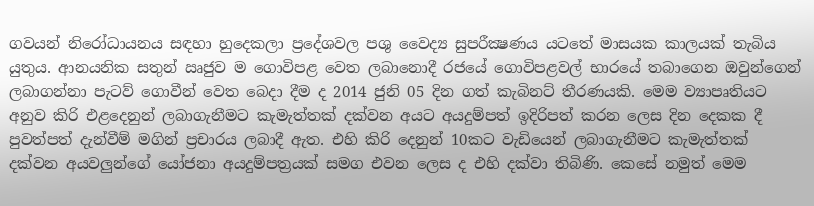ගවයන් නිරෝධායනය සඳහා හුදෙකලා ප්‍රදේශවල පශු වෛද්‍ය සුපරීක්‍ෂණය යටතේ මාසයක කාලයක් තැබිය යුතුය. ආනයනික සතුන් ඍජුව ම ගොවිපළ වෙත ලබානොදී රජයේ ගොවිපළවල් භාරයේ තබාගෙන ඔවුන්ගෙන් ලබාගන්නා පැටව් ගොවීන් වෙත බෙදා දීම ද 2014 ජුනි 05 දින ගත් කැබිනට් තීරණයකි. මෙම ව්‍යාපෘතියට අනුව කිරි එළදෙනුන් ලබාගැනීමට කැමැත්තක් දක්වන අයට අයදුම්පත් ඉදිරිපත් කරන ලෙස දින දෙකක දී පුවත්පත් දැන්වීම් මගින් ප්‍රචාරය ලබාදී ඇත. එහි කිරි දෙනුන් 10කට වැඩියෙන් ලබාගැනීමට කැමැත්තක් දක්වන අයවලුන්ගේ යෝජනා අයදුම්පත්‍රයක් සමග එවන ලෙස ද එහි දක්වා තිබිණි. කෙසේ නමුත් මෙම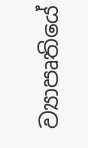ව්‍යාපෘතියේ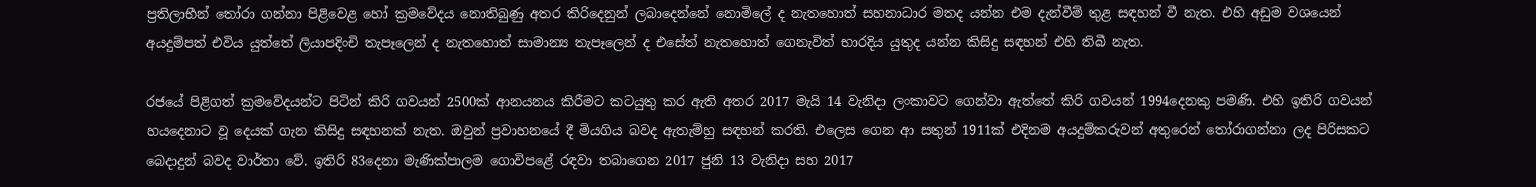ප්‍රතිලාභීන් තෝරා ගන්නා පිළිවෙළ හෝ ක්‍රමවේදය නොතිබුණු අතර කිරිදෙනුන් ලබාදෙන්නේ නොමිලේ ද නැතහොත් සහනාධාර මතද යන්න එම දැන්වීම් තුළ සඳහන් වී නැත. එහි අඩුම වශයෙන් අයදුම්පත් එවිය යුත්තේ ලියාපදිංචි තැපෑලෙන් ද නැතහොත් සාමාන්‍ය තැපෑලෙන් ද එසේත් නැතහොත් ගෙනැවිත් භාරදිය යුතුද යන්න කිසිදු සඳහන් එහි තිබී නැත.

රජයේ පිළිගත් ක්‍රමවේදයන්ට පිටින් කිරි ගවයන් 2500ක් ආනයනය කිරීමට කටයුතු කර ඇති අතර 2017 මැයි 14 වැනිදා ලංකාවට ගෙන්වා ඇත්තේ කිරි ගවයන් 1994දෙනකු පමණි. එහි ඉතිරි ගවයන් හයදෙනාට වූ දෙයක් ගැන කිසිදු සඳහනක් නැත. ඔවුන් ප්‍රවාහනයේ දී මියගිය බවද ඇතැම්හු සඳහන් කරති. එලෙස ගෙන ආ සතුන් 1911ක් එදිනම අයදුම්කරුවන් අතුරෙන් තෝරාගන්නා ලද පිරිසකට බෙදාදුන් බවද වාර්තා වේ. ඉතිරි 83දෙනා මැණික්පාලම ගොවිපළේ රඳවා තබාගෙන 2017 ජුනි 13 වැනිදා සහ 2017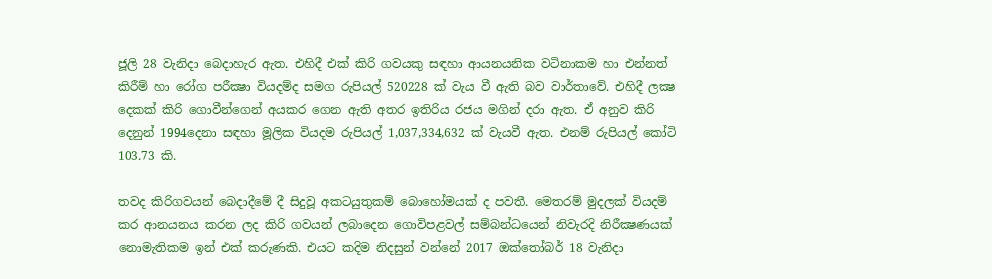ජූලි 28 වැනිදා බෙදාහැර ඇත. එහිදී එක් කිරි ගවයකු සඳහා ආයනයනික වටිනාකම හා එන්නත් කිරීම් හා රෝග පරීක්‍ෂා වියදම්ද සමග රුපියල් 520228 ක් වැය වී ඇති බව වාර්තාවේ. එහිදී ලක්‍ෂ දෙකක් කිරි ගොවීන්ගෙන් අයකර ගෙන ඇති අතර ඉතිරිය රජය මගින් දරා ඇත. ඒ අනුව කිරි දෙනුන් 1994දෙනා සඳහා මූලික වියදම රුපියල් 1,037,334,632 ක් වැයවී ඇත. එනම් රුපියල් කෝටි 103.73 කි.

තවද කිරිගවයන් බෙදාදීමේ දී සිදුවූ අකටයුතුකම් බොහෝමයක් ද පවතී. මෙතරම් මුදලක් වියදම් කර ආනයනය කරන ලද කිරි ගවයන් ලබාදෙන ගොවිපළවල් සම්බන්ධයෙන් නිවැරදි නිරීක්‍ෂණයක් නොමැතිකම ඉන් එක් කරුණකි. එයට කදිම නිදසුන් වන්නේ 2017 ඔක්තෝබර් 18 වැනිදා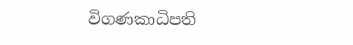විගණකාධිපති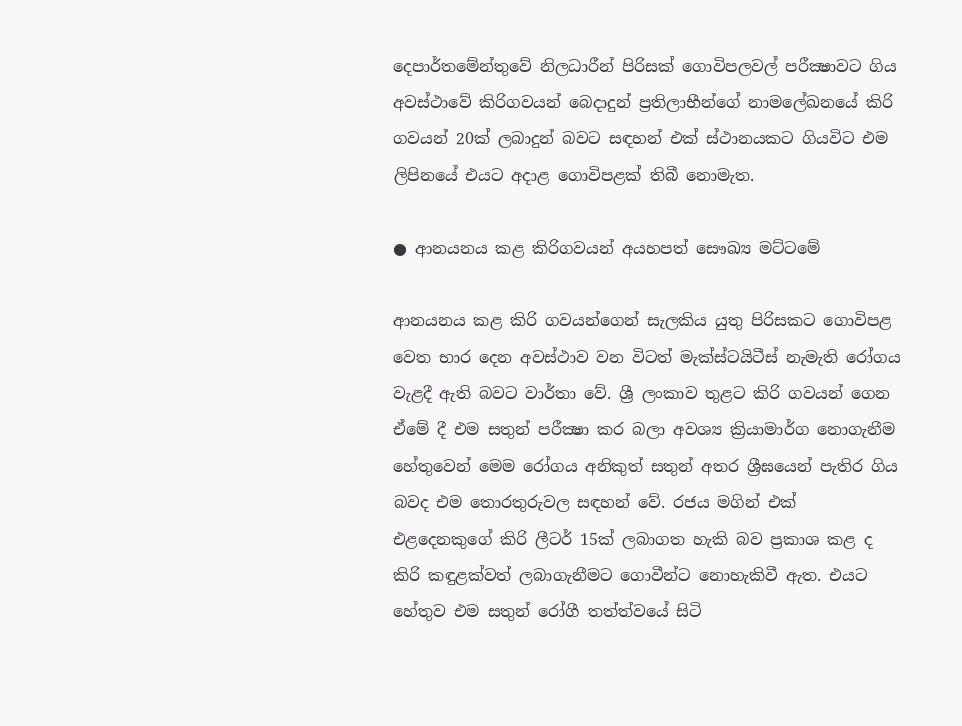දෙපාර්තමේන්තුවේ නිලධාරීන් පිරිසක් ගොවිපලවල් පරීක්‍ෂාවට ගිය අවස්ථාවේ කිරිගවයන් බෙදාදුන් ප්‍රතිලාභීන්ගේ නාමලේඛනයේ කිරි ගවයන් 20ක් ලබාදුන් බවට සඳහන් එක් ස්ථානයකට ගියවිට එම ලිපිනයේ එයට අදාළ ගොවිපළක් තිබී නොමැත.

● ආනයනය කළ කිරිගවයන් අයහපත් සෞඛ්‍ය මට්ටමේ

ආනයනය කළ කිරි ගවයන්ගෙන් සැලකිය යුතු පිරිසකට ගොවිපළ වෙත භාර දෙන අවස්ථාව වන විටත් මැක්ස්ටයිටීස් නැමැති රෝගය වැළදී ඇති බවට වාර්තා වේ. ශ්‍රී ලංකාව තුළට කිරි ගවයන් ගෙන ඒමේ දී එම සතුන් පරීක්‍ෂා කර බලා අවශ්‍ය ක්‍රියාමාර්ග නොගැනීම හේතුවෙන් මෙම රෝගය අනිකුත් සතුන් අතර ශ්‍රීඝයෙන් පැතිර ගිය බවද එම තොරතුරුවල සඳහන් වේ. රජය මගින් එක් එළදෙනකුගේ කිරි ලීටර් 15ක් ලබාගත හැකි බව ප්‍රකාශ කළ ද කිරි කඳුළක්වත් ලබාගැනීමට ගොවීන්ට නොහැකිවී ඇත. එයට හේතුව එම සතුන් රෝගී තත්ත්වයේ සිටි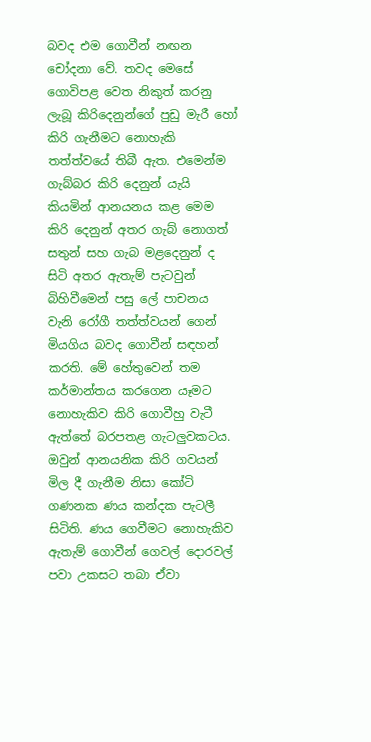බවද එම ගොවීන් නඟන චෝදනා වේ. තවද මෙසේ ගොවිපළ වෙත නිකුත් කරනු ලැබූ කිරිදෙනුන්ගේ පුඩු මැරී හෝ කිරි ගැනීමට නොහැකි තත්ත්වයේ තිබී ඇත. එමෙන්ම ගැබ්බර කිරි දෙනුන් යැයි කියමින් ආනයනය කළ මෙම කිරි දෙනුන් අතර ගැබ් නොගත් සතුන් සහ ගැබ මළදෙනුන් ද සිටි අතර ඇතැම් පැටවුන් බිහිවීමෙන් පසු ලේ පාචනය වැනි රෝගී තත්ත්වයන් ගෙන් මියගිය බවද ගොවීන් සඳහන් කරති. මේ හේතුවෙන් තම කර්මාන්තය කරගෙන යෑමට නොහැකිව කිරි ගොවීහු වැටී ඇත්තේ බරපතළ ගැටලුවකටය. ඔවුන් ආනයනික කිරි ගවයන් මිල දී ගැනීම නිසා කෝටි ගණනක ණය කන්දක පැටලී සිටිති. ණය ගෙවීමට නොහැකිව ඇතැම් ගොවීන් ගෙවල් දොරවල් පවා උකසට තබා ඒවා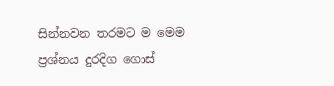සින්නවන තරමට ම මෙම ප්‍රශ්නය දුරදිග ගොස්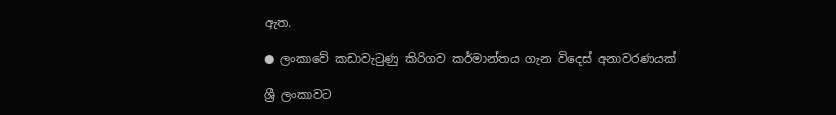ඇත.

● ලංකාවේ කඩාවැටුණු කිරිගව කර්මාන්තය ගැන විදෙස් අනාවරණයක්

ශ්‍රී ලංකාවට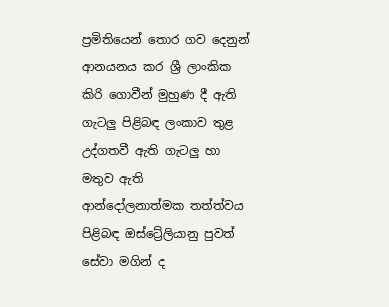ප්‍රමිතියෙන් තොර ගව දෙනුන් ආනයනය කර ශ්‍රී ලාංකික කිරි ගොවීන් මුහුණ දී ඇති ගැටලු පිළිබඳ ලංකාව තුළ උද්ගතවී ඇති ගැටලු හා මතුව ඇති ආන්දෝලනාත්මක තත්ත්වය පිළිබඳ ඔස්ට්‍රේලියානු පුවත් සේවා මගින් ද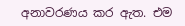අනාවරණය කර ඇත. එම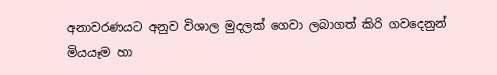අනාවරණයට අනුව විශාල මුදලක් ගෙවා ලබාගත් කිරි ගවදෙනුන් මියයෑම හා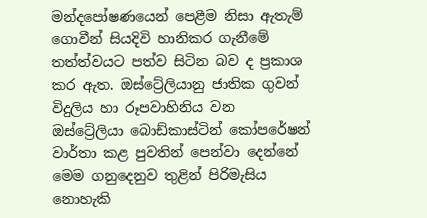මන්දපෝෂණයෙන් පෙළීම නිසා ඇතැම් ගොවීන් සියදිවි හානිකර ගැනීමේ තත්ත්වයට පත්ව සිටින බව ද ප්‍රකාශ කර ඇත. ඔස්ට්‍රේලියානු ජාතික ගුවන් විදුලිය හා රූපවාහිනිය වන ඔස්ට්‍රේලියා බොඩ්කාස්ටින් කෝපරේෂන් වාර්තා කළ පුවතින් පෙන්වා දෙන්නේ මෙම ගනුදෙනුව තුළින් පිරිමැසිය නොහැකි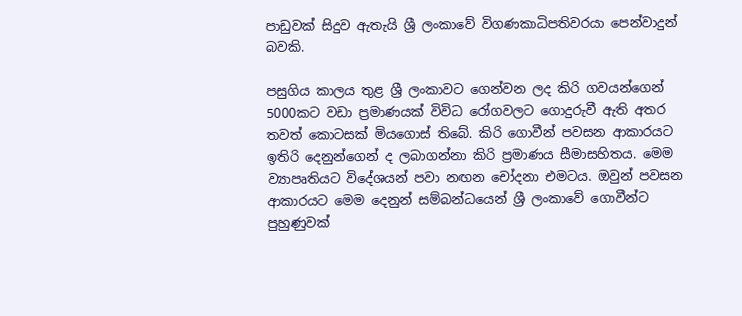පාඩුවක් සිදුව ඇතැයි ශ්‍රී ලංකාවේ විගණකාධිපතිවරයා පෙන්වාදුන් බවකි.

පසුගිය කාලය තුළ ශ්‍රී ලංකාවට ගෙන්වන ලද කිරි ගවයන්ගෙන් 5000කට වඩා ප්‍රමාණයක් විවිධ රෝගවලට ගොදුරුවී ඇති අතර තවත් කොටසක් මියගොස් තිබේ. කිරි ගොවීන් පවසන ආකාරයට ඉතිරි දෙනුන්ගෙන් ද ලබාගන්නා කිරි ප්‍රමාණය සීමාසහිතය. මෙම ව්‍යාපෘතියට විදේශයන් පවා නඟන චෝදනා එමටය. ඔවුන් පවසන ආකාරයට මෙම දෙනුන් සම්බන්ධයෙන් ශ්‍රී ලංකාවේ ගොවීන්ට පුහුණුවක්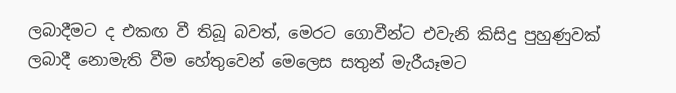ලබාදීමට ද එකඟ වී තිබූ බවත්, මෙරට ගොවීන්ට එවැනි කිසිදු පුහුණුවක් ලබාදී නොමැති වීම හේතුවෙන් මෙලෙස සතුන් මැරීයෑමට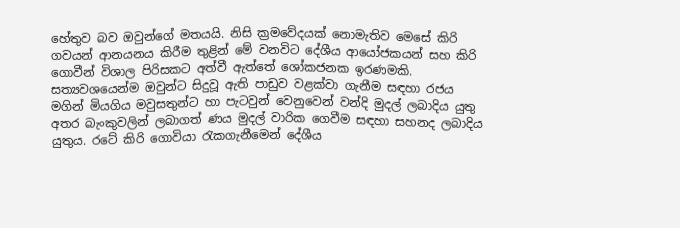හේතුව බව ඔවුන්ගේ මතයයි. නිසි ක්‍රමවේදයක් නොමැතිව මෙසේ කිරි ගවයන් ආනයනය කිරීම තුළින් මේ වනවිට දේශීය ආයෝජකයන් සහ කිරි ගොවීන් විශාල පිරිසකට අත්වී ඇත්තේ ශෝකජනක ඉරණමකි. සත්‍යවශයෙන්ම ඔවුන්ට සිදුවූ ඇති පාඩුව වළක්වා ගැනීම සඳහා රජය මගින් මියගිය මවුසතුන්ට හා පැටවුන් වෙනුවෙන් වන්දි මුදල් ලබාදිය යුතු අතර බැංකුවලින් ලබාගත් ණය මුදල් වාරික ගෙවීම සඳහා සහනද ලබාදිය යුතුය. රටේ කිරි ගොවියා රැකගැනීමෙන් දේශීය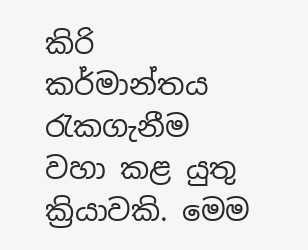කිරි කර්මාන්තය රැකගැනීම වහා කළ යුතු ක්‍රියාවකි. මෙම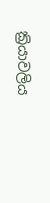ක්‍රියාවලිය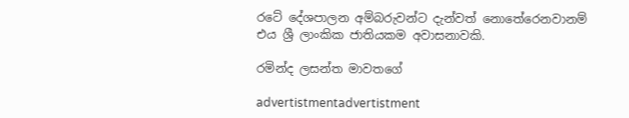රටේ දේශපාලන අම්බරුවන්ට දැන්වත් නොතේරෙනවානම් එය ශ්‍රී ලාංකික ජාතියකම අවාසනාවකි.

රමින්ද ලසන්ත මාවතගේ

advertistmentadvertistment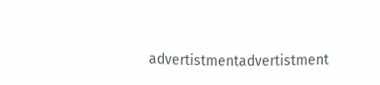advertistmentadvertistment